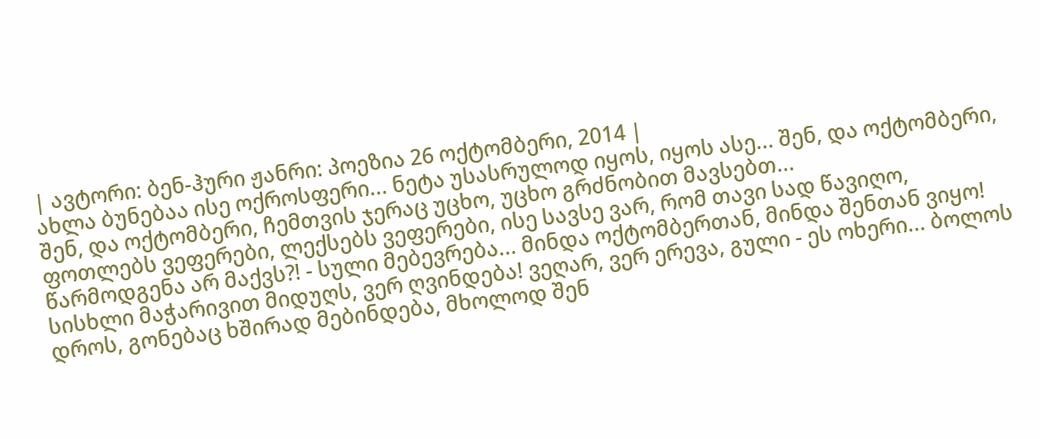| ავტორი: ბენ-ჰური ჟანრი: პოეზია 26 ოქტომბერი, 2014 |
ახლა ბუნებაა ისე ოქროსფერი... ნეტა უსასრულოდ იყოს, იყოს ასე... შენ, და ოქტომბერი, შენ, და ოქტომბერი, ჩემთვის ჯერაც უცხო, უცხო გრძნობით მავსებთ...
ფოთლებს ვეფერები, ლექსებს ვეფერები, ისე სავსე ვარ, რომ თავი სად წავიღო, წარმოდგენა არ მაქვს?! - სული მებევრება... მინდა ოქტომბერთან, მინდა შენთან ვიყო!
სისხლი მაჭარივით მიდუღს, ვერ ღვინდება! ვეღარ, ვერ ერევა, გული - ეს ოხერი... ბოლოს დროს, გონებაც ხშირად მებინდება, მხოლოდ შენ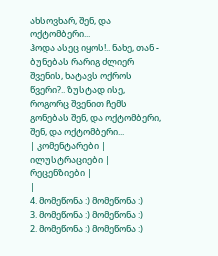ახსოვხარ, შენ, და ოქტომბერი...
ჰოდა ასეც იყოს!.. ნახე, თან - ბუნებას რარიგ ძლიერ შვენის, ხატავს ოქროს წვერი?.. ზუსტად ისე, როგორც შვენით ჩემს გონებას შენ, და ოქტომბერი, შენ, და ოქტომბერი...
| კომენტარები |
ილუსტრაციები |
რეცენზიები |
|
4. მომეწონა :) მომეწონა :)
3. მომეწონა :) მომეწონა :)
2. მომეწონა :) მომეწონა :)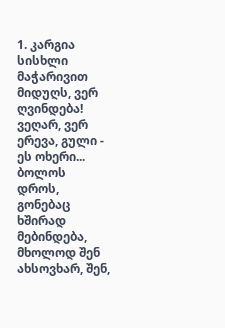1. კარგია სისხლი მაჭარივით მიდუღს, ვერ ღვინდება! ვეღარ, ვერ ერევა, გული - ეს ოხერი... ბოლოს დროს, გონებაც ხშირად მებინდება, მხოლოდ შენ ახსოვხარ, შენ,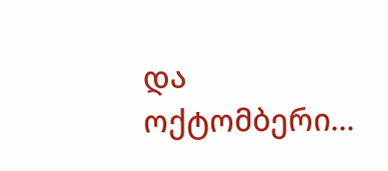და ოქტომბერი...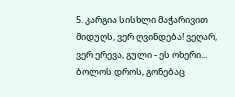5. კარგია სისხლი მაჭარივით მიდუღს, ვერ ღვინდება! ვეღარ, ვერ ერევა, გული - ეს ოხერი... ბოლოს დროს, გონებაც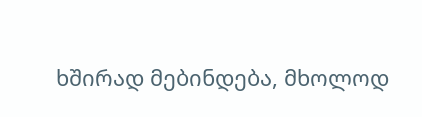ხშირად მებინდება, მხოლოდ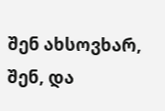შენ ახსოვხარ, შენ, და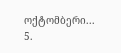ოქტომბერი... 5.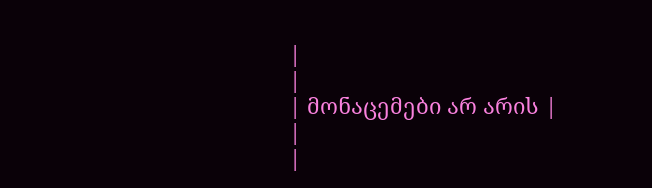|
|
| მონაცემები არ არის |
|
|